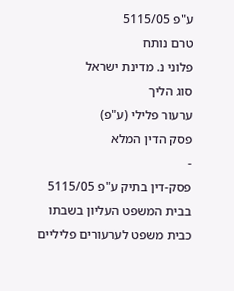ע"פ 5115/05
טרם נותח
פלוני נ. מדינת ישראל
סוג הליך
ערעור פלילי (ע"פ)
פסק הדין המלא
-
פסק-דין בתיק ע"פ 5115/05
בבית המשפט העליון בשבתו
כבית משפט לערעורים פליליים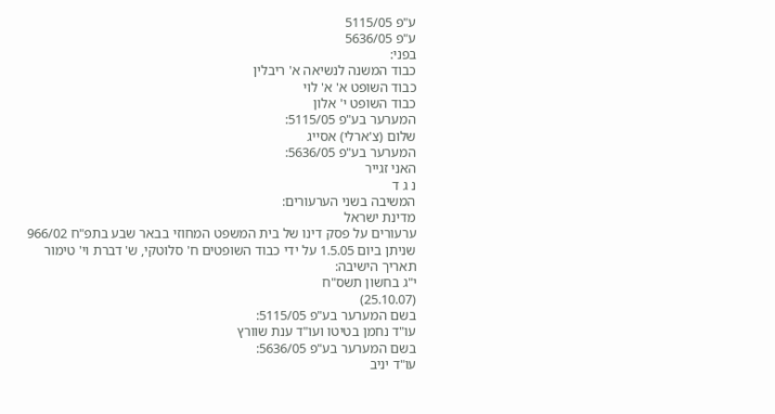ע"פ 5115/05
ע"פ 5636/05
בפני:
כבוד המשנה לנשיאה א' ריבלין
כבוד השופט א' א' לוי
כבוד השופט י' אלון
המערער בע"פ 5115/05:
שלום (צ'ארלי) אסייג
המערער בע"פ 5636/05:
האני זגייר
נ ג ד
המשיבה בשני הערעורים:
מדינת ישראל
ערעורים על פסק דינו של בית המשפט המחוזי בבאר שבע בתפ"ח 966/02
שניתן ביום 1.5.05 על ידי כבוד השופטים ח' סלוטקי, ש' דברת וי' טימור
תאריך הישיבה:
י"ג בחשון תשס"ח
(25.10.07)
בשם המערער בע"פ 5115/05:
עו"ד נחמן בטיטו ועו"ד ענת שוורץ
בשם המערער בע"פ 5636/05:
עו"ד יניב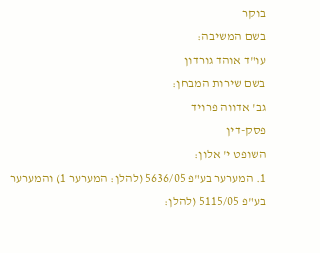בוקר
בשם המשיבה:
עו"ד אוהד גורדון
בשם שירות המבחן:
גב' אדווה פרויד
פסק-דין
השופט י' אלון:
1. המערער בע"פ 5636/05 (להלן: המערער 1) והמערער בע"פ 5115/05 (להלן: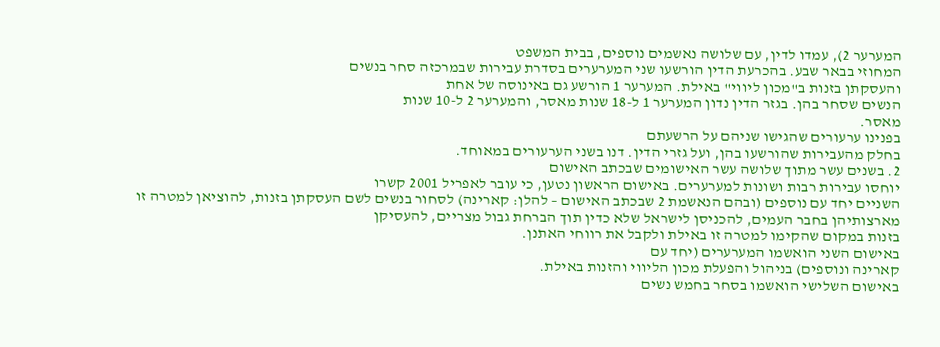המערער 2), עמדו לדין, עם שלושה נאשמים נוספים, בבית המשפט
המחוזי בבאר שבע. בהכרעת הדין הורשעו שני המערערים בסדרת עבירות שבמרכזה סחר בנשים
והעסקתן בזנות ב"מכון ליווי" באילת. המערער 1 הורשע גם באינוסה של אחת
הנשים שסחר בהן. בגזר הדין נדון המערער 1 ל-18 שנות מאסר, והמערער 2 ל-10 שנות
מאסר.
בפנינו ערעורים שהגישו שניהם על הרשעתם
בחלק מהעבירות שהורשעו בהן, ועל גזרי הדין. דנו בשני הערעורים במאוחד.
2. בשנים עשר מתוך שלושה עשר האישומים שבכתב האישום
יוחסו עבירות רבות ושונות למערערים. באישום הראשון נטען, כי עובר לאפריל 2001 קשרו
השניים יחד עם נוספים (ובהם הנאשמת 2 שבכתב האישום – להלן: קארינה) לסחור בנשים לשם העסקתן בזנות, להוציאן למטרה זו
מארצותיהן בחבר העמים, להכניסן לישראל שלא כדין תוך הברחת גבול מצריים, להעסיקן
בזנות במקום שהקימו למטרה זו באילת ולקבל את רווחי האתנן.
באישום השני הואשמו המערערים (יחד עם
קארינה ונוספים) בניהול והפעלת מכון הליווי והזנות באילת.
באישום השלישי הואשמו בסחר בחמש נשים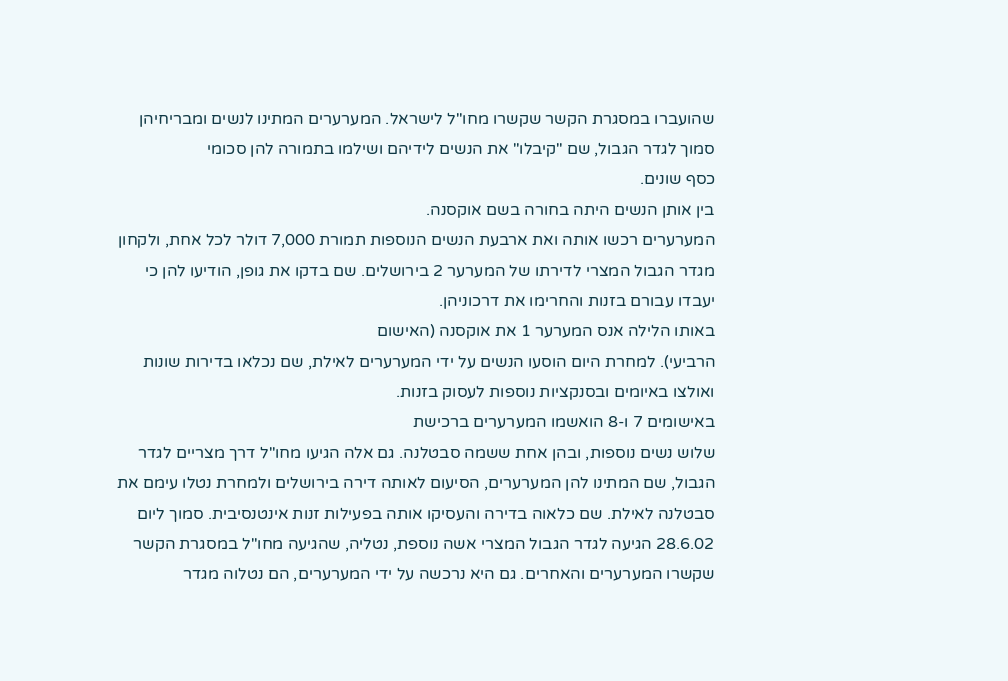שהועברו במסגרת הקשר שקשרו מחו"ל לישראל. המערערים המתינו לנשים ומבריחיהן
סמוך לגדר הגבול, שם "קיבלו" את הנשים לידיהם ושילמו בתמורה להן סכומי
כסף שונים.
בין אותן הנשים היתה בחורה בשם אוקסנה.
המערערים רכשו אותה ואת ארבעת הנשים הנוספות תמורת 7,000 דולר לכל אחת, ולקחון
מגדר הגבול המצרי לדירתו של המערער 2 בירושלים. שם בדקו את גופן, הודיעו להן כי
יעבדו עבורם בזנות והחרימו את דרכוניהן.
באותו הלילה אנס המערער 1 את אוקסנה (האישום
הרביעי). למחרת היום הוסעו הנשים על ידי המערערים לאילת, שם נכלאו בדירות שונות
ואולצו באיומים ובסנקציות נוספות לעסוק בזנות.
באישומים 7 ו-8 הואשמו המערערים ברכישת
שלוש נשים נוספות, ובהן אחת ששמה סבטלנה. גם אלה הגיעו מחו"ל דרך מצריים לגדר
הגבול, שם המתינו להן המערערים, הסיעום לאותה דירה בירושלים ולמחרת נטלו עימם את
סבטלנה לאילת. שם כלאוה בדירה והעסיקו אותה בפעילות זנות אינטנסיבית. סמוך ליום
28.6.02 הגיעה לגדר הגבול המצרי אשה נוספת, נטליה, שהגיעה מחו"ל במסגרת הקשר
שקשרו המערערים והאחרים. גם היא נרכשה על ידי המערערים, הם נטלוה מגדר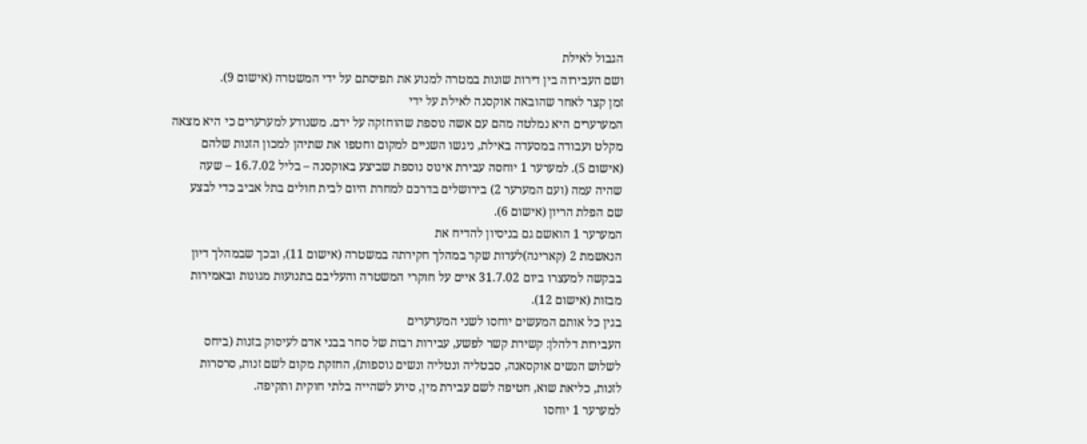הגבול לאילת
ושם העבירוה בין דירות שונות במטרה למנוע את תפיסתם על ידי המשטרה (אישום 9).
זמן קצר לאחר שהובאה אוקסנה לאילת על ידי
המערערים היא נמלטה מהם עם אשה נוספת שהוחזקה על ידם. משנודע למערערים כי היא מצאה
מקלט ועבודה במסעדה באילת, ניגשו השניים למקום וחטפו את שתיהן למכון הזנות שלהם
(אישום 5). למערער 1 יוחסה עבירת אינוס נוספת שביצע באוקסנה – בליל 16.7.02 – שעה
שהיה עמה (ועם המערער 2) בירושלים בדרכם למחרת היום לבית חולים בתל אביב כדי לבצע
שם הפלת הריון (אישום 6).
המערער 1 הואשם גם בניסיון להדיח את
הנאשמת 2 (קארינה)לעדות שקר במהלך חקירתה במשטרה (אישום 11), ובכך שבמהלך דיון
בבקשה למעצרו ביום 31.7.02 איים על חוקרי המשטרה והעליבם בתנועות מגונות ובאמירות
מבזות (אישום 12).
בגין כל אותם המעשים יוחסו לשני המערערים
העבירות דלהלן: קשירת קשר לפשע, עבירות רבות של סחר בבני אדם לעיסוק בזנות (ביחס
לשלוש הנשים אוקסאנה, סבטליה ונטליה ונשים נוספות), החזקת מקום לשם זנות, סרסרות
לזנות, כליאת שוא, חטיפה לשם עבירת מין, סיוע לשהייה בלתי חוקית ותקיפה.
למערער 1 יוחסו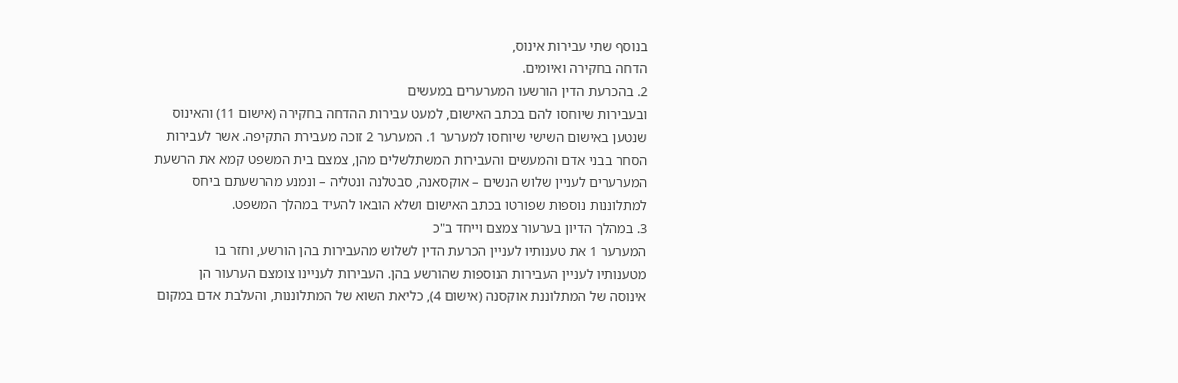בנוסף שתי עבירות אינוס,
הדחה בחקירה ואיומים.
2. בהכרעת הדין הורשעו המערערים במעשים
ובעבירות שיוחסו להם בכתב האישום, למעט עבירות ההדחה בחקירה (אישום 11) והאינוס
שנטען באישום השישי שיוחסו למערער 1. המערער 2 זוכה מעבירת התקיפה. אשר לעבירות
הסחר בבני אדם והמעשים והעבירות המשתלשלים מהן, צמצם בית המשפט קמא את הרשעת
המערערים לעניין שלוש הנשים – אוקסאנה, סבטלנה ונטליה – ונמנע מהרשעתם ביחס
למתלוננות נוספות שפורטו בכתב האישום ושלא הובאו להעיד במהלך המשפט.
3. במהלך הדיון בערעור צמצם וייחד ב"כ
המערער 1 את טענותיו לעניין הכרעת הדין לשלוש מהעבירות בהן הורשע, וחזר בו
מטענותיו לעניין העבירות הנוספות שהורשע בהן. העבירות לעניינו צומצם הערעור הן
אינוסה של המתלוננת אוקסנה (אישום 4), כליאת השוא של המתלוננות, והעלבת אדם במקום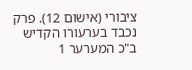ציבורי (אישום 12). פרק נכבד בערעורו הקדיש ב"כ המערער 1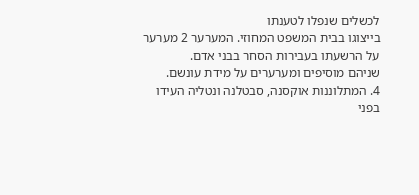לכשלים שנפלו לטענתו
בייצוגו בבית המשפט המחוזי. המערער 2 מערער על הרשעתו בעבירות הסחר בבני אדם.
שניהם מוסיפים ומערערים על מידת עונשם.
4. המתלוננות אוקסנה, סבטלנה ונטליה העידו
בפני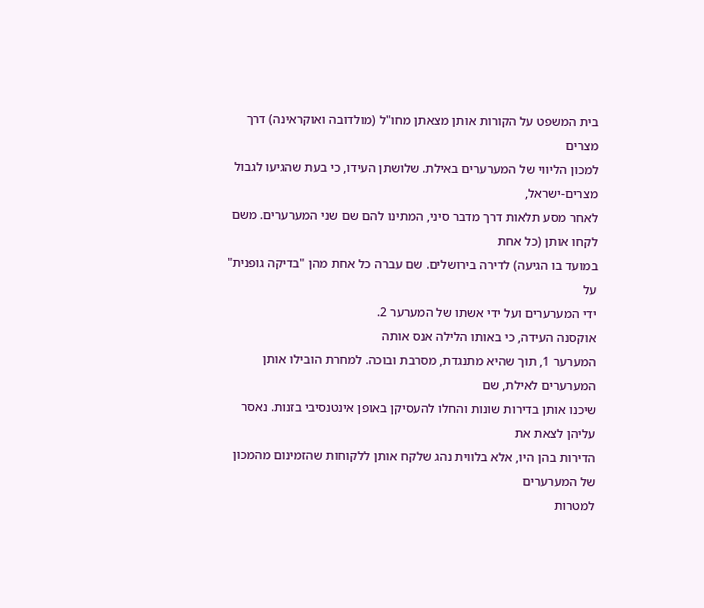בית המשפט על הקורות אותן מצאתן מחו"ל (מולדובה ואוקראינה) דרך מצרים
למכון הליווי של המערערים באילת. שלושתן העידו, כי בעת שהגיעו לגבול מצרים-ישראל,
לאחר מסע תלאות דרך מדבר סיני, המתינו להם שם שני המערערים. משם לקחו אותן (כל אחת
במועד בו הגיעה) לדירה בירושלים. שם עברה כל אחת מהן "בדיקה גופנית" על
ידי המערערים ועל ידי אשתו של המערער 2.
אוקסנה העידה, כי באותו הלילה אנס אותה
המערער 1, תוך שהיא מתנגדת, מסרבת ובוכה. למחרת הובילו אותן המערערים לאילת, שם
שיכנו אותן בדירות שונות והחלו להעסיקן באופן אינטנסיבי בזנות. נאסר עליהן לצאת את
הדירות בהן היו, אלא בלווית נהג שלקח אותן ללקוחות שהזמינום מהמכון של המערערים
למטרות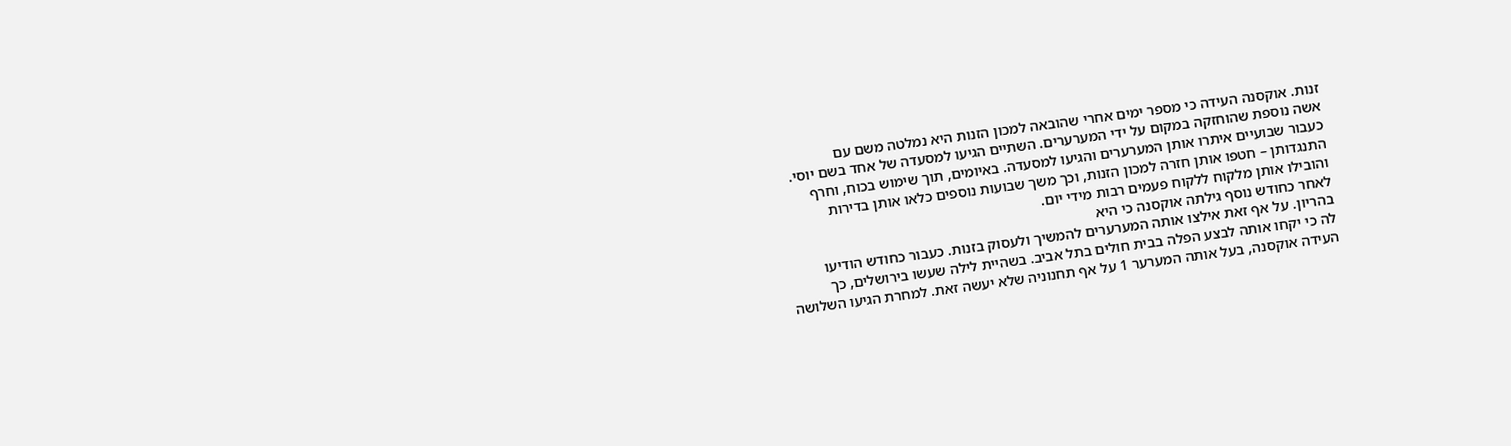זנות. אוקסנה העידה כי מספר ימים אחרי שהובאה למכון הזנות היא נמלטה משם עם
אשה נוספת שהוחזקה במקום על ידי המערערים. השתיים הגיעו למסעדה של אחד בשם יוסי.
כעבור שבועיים איתרו אותן המערערים והגיעו למסעדה. באיומים, תוך שימוש בכוח, וחרף
התנגדותן – חטפו אותן חזרה למכון הזנות, וכך משך שבועות נוספים כלאו אותן בדירות
והובילו אותן מלקוח ללקוח פעמים רבות מידי יום.
לאחר כחודש נוסף גילתה אוקסנה כי היא
בהריון. על אף זאת אילצו אותה המערערים להמשיך ולעסוק בזנות. כעבור כחודש הודיעו
לה כי יקחו אותה לבצע הפלה בבית חולים בתל אביב. בשהיית לילה שעשו בירושלים, כך
העידה אוקסנה, בעל אותה המערער 1 על אף תחנוניה שלא יעשה זאת. למחרת הגיעו השלושה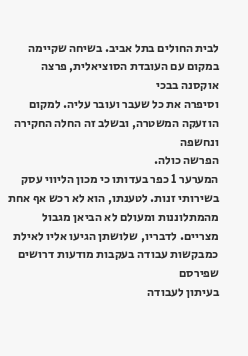לבית החולים בתל אביב. בשיחה שקיימה במקום עם העובדת הסוציאלית, פרצה אוקסנה בבכי
וסיפרה את כל שעבר ועובר עליה. למקום הוזעקה המשטרה, ובשלב זה החלה החקירה ונחשפה
הפרשה כולה.
המערער 1 כפר בעדותו כי מכון הליווי עסק
בשירותי זנות. לטענתו, הוא לא רכש אף אחת מהמתלוננות ומעולם לא הביאן מגבול
מצריים. לדבריו, שלושתן הגיעו אליו לאילת כמבקשות עבודה בעקבות מודעות דרושים שפירסם
בעיתון לעבודה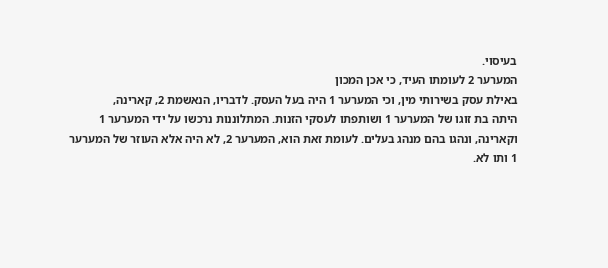בעיסוי.
המערער 2 לעומתו העיד, כי אכן המכון
באילת עסק בשירותי מין, וכי המערער 1 היה בעל העסק. לדבריו, הנאשמת 2, קארינה,
היתה בת זוגו של המערער 1 ושותפתו לעסקי הזנות. המתלוננות נרכשו על ידי המערער 1
וקארינה, ונהגו בהם מנהג בעלים. לעומת זאת הוא, המערער 2, לא היה אלא העוזר של המערער
1 ותו לא.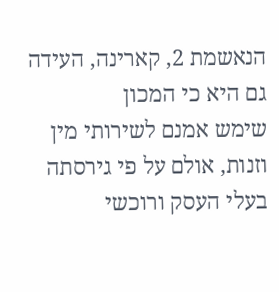הנאשמת 2, קארינה, העידה גם היא כי המכון
שימש אמנם לשירותי מין וזנות, אולם על פי גירסתה בעלי העסק ורוכשי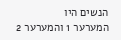הנשים היו
המערער 1 והמערער 2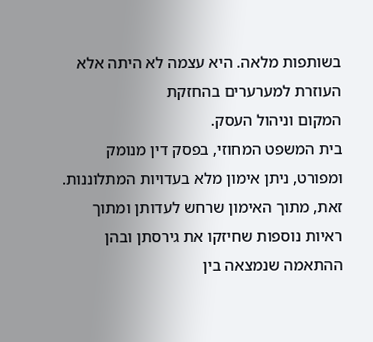בשותפות מלאה. היא עצמה לא היתה אלא העוזרת למערערים בהחזקת
המקום וניהול העסק.
בית המשפט המחוזי, בפסק דין מנומק
ומפורט, ניתן אימון מלא בעדויות המתלוננות. זאת, מתוך האימון שרחש לעדותן ומתוך
ראיות נוספות שחיזקו את גירסתן ובהן ההתאמה שנמצאה בין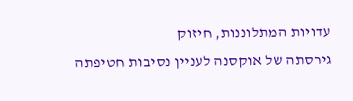עדויות המתלוננות, חיזוק
גירסתה של אוקסנה לעניין נסיבות חטיפתה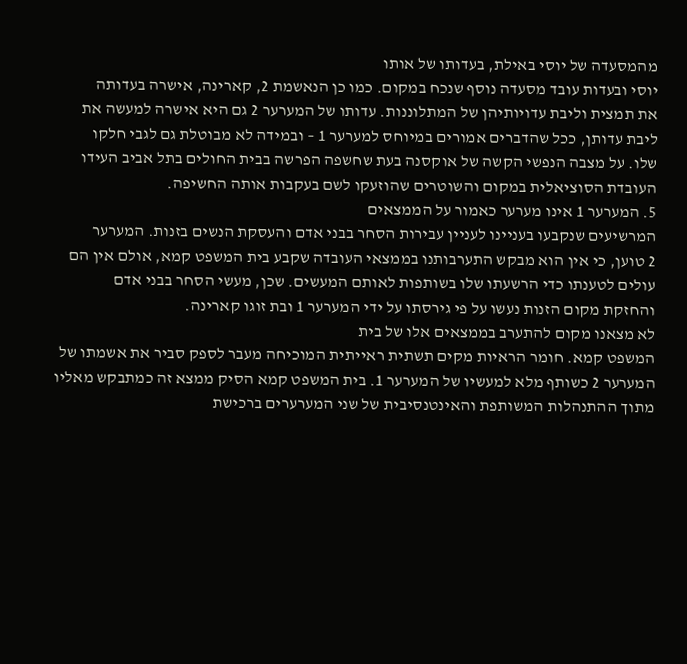מהמסעדה של יוסי באילת, בעדותו של אותו
יוסי ובעדות עובד מסעדה נוסף שנכח במקום. כמו כן הנאשמת 2, קארינה, אישרה בעדותה
את תמצית וליבת עדויותיהן של המתלוננות. עדותו של המערער 2 גם היא אישרה למעשה את
ליבת עדותן, ככל שהדברים אמורים במיוחס למערער 1 – ובמידה לא מבוטלת גם לגבי חלקו
שלו. על מצבה הנפשי הקשה של אוקסנה בעת שחשפה הפרשה בבית החולים בתל אביב העידו
העובדת הסוציאלית במקום והשוטרים שהוזעקו לשם בעקבות אותה החשיפה.
5. המערער 1 אינו מערער כאמור על הממצאים
המרשיעים שנקבעו בעניינו לעניין עבירות הסחר בבני אדם והעסקת הנשים בזנות. המערער
2 טוען, כי אין הוא מבקש התערבותנו בממצאי העובדה שקבע בית המשפט קמא, אולם אין הם
עולים לטענתו כדי הרשעתו שלו בשותפות לאותם המעשים. שכן, מעשי הסחר בבני אדם
והחזקת מקום הזנות נעשו על פי גירסתו על ידי המערער 1 ובת זוגו קארינה.
לא מצאנו מקום להתערב בממצאים אלו של בית
המשפט קמא. חומר הראיות מקים תשתית ראייתית המוכיחה מעבר לספק סביר את אשמתו של
המערער 2 כשותף מלא למעשיו של המערער 1. בית המשפט קמא הסיק ממצא זה כמתבקש מאליו
מתוך ההתנהלות המשותפת והאינטנסיבית של שני המערערים ברכישת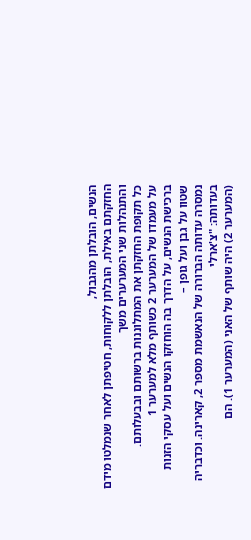הנשים, הובלתן מהגבול,
החזקתם באילת, הובלתן ללקוחות, חטיפתן לאחר שנמלטו מידם והתנהלות שני המערערים משך
כל תקופת החזקתן את המתלוננות ברשותם ובבעלותם.
על מעמדו של המערער 2 כשותף מלא למערער 1
ברכישת הנשים, על הדרך בה הוחזקו הנשים ועל עסקי הזנות שטוו על גבן ועל גופן –
נמסרה עדותה הברורה של הנאשמת מספר 2, קארינה. וכדבריה בעדותה: "צ'ארלי
(המערער 2) היה שותף של האני (המערער 1). הם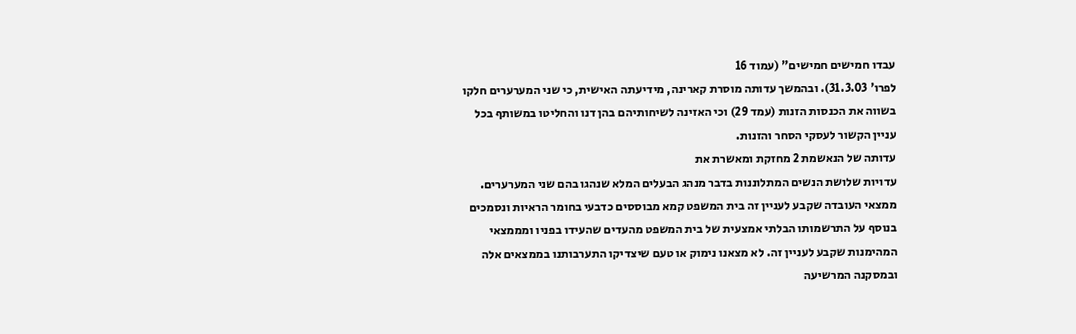עבדו חמישים חמישים" (עמוד 16
לפרו' 31.3.03). ובהמשך עדותה מוסרת קארינה, מידיעתה האישית, כי שני המערערים חלקו
בשווה את הכנסות הזנות (עמד 29) וכי האזינה לשיחותיהם בהן דנו והחליטו במשותף בכל
עניין הקשור לעסקי הסחר והזנות.
עדותה של הנאשמת 2 מחזקת ומאשרת את
עדויות שלושת הנשים המתלוננות בדבר מנהג הבעלים המלא שנהגו בהם שני המערערים.
ממצאי העובדה שקבע לעניין זה בית המשפט קמא מבוססים כדבעי בחומר הראיות ונסמכים
בנוסף על התרשמותו הבלתי אמצעית של בית המשפט מהעדים שהעידו בפניו ומממצאי
המהימנות שקבע לעניין זה. לא מצאנו נימוק או טעם שיצדיקו התערבותנו בממצאים אלה
ובמסקנה המרשיעה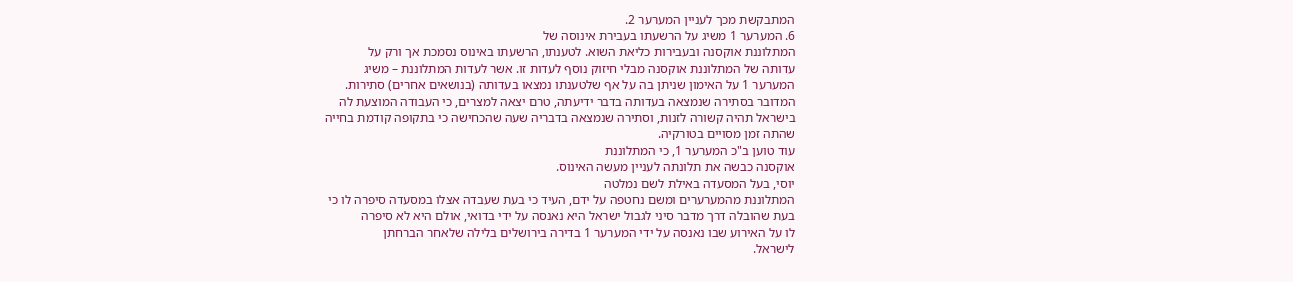המתבקשת מכך לעניין המערער 2.
6. המערער 1 משיג על הרשעתו בעבירת אינוסה של
המתלוננת אוקסנה ובעבירות כליאת השוא. לטענתו, הרשעתו באינוס נסמכת אך ורק על
עדותה של המתלוננת אוקסנה מבלי חיזוק נוסף לעדות זו. אשר לעדות המתלוננת – משיג
המערער 1 על האימון שניתן בה על אף שלטענתו נמצאו בעדותה (בנושאים אחרים) סתירות.
המדובר בסתירה שנמצאה בעדותה בדבר ידיעתה, טרם יצאה למצרים, כי העבודה המוצעת לה
בישראל תהיה קשורה לזנות, וסתירה שנמצאה בדבריה שעה שהכחישה כי בתקופה קודמת בחייה
שהתה זמן מסויים בטורקיה.
עוד טוען ב"כ המערער 1, כי המתלוננת
אוקסנה כבשה את תלונתה לעניין מעשה האינוס.
יוסי, בעל המסעדה באילת לשם נמלטה
המתלוננת מהמערערים ומשם נחטפה על ידם, העיד כי בעת שעבדה אצלו במסעדה סיפרה לו כי
בעת שהובלה דרך מדבר סיני לגבול ישראל היא נאנסה על ידי בדואי, אולם היא לא סיפרה
לו על האירוע שבו נאנסה על ידי המערער 1 בדירה בירושלים בלילה שלאחר הברחתן
לישראל.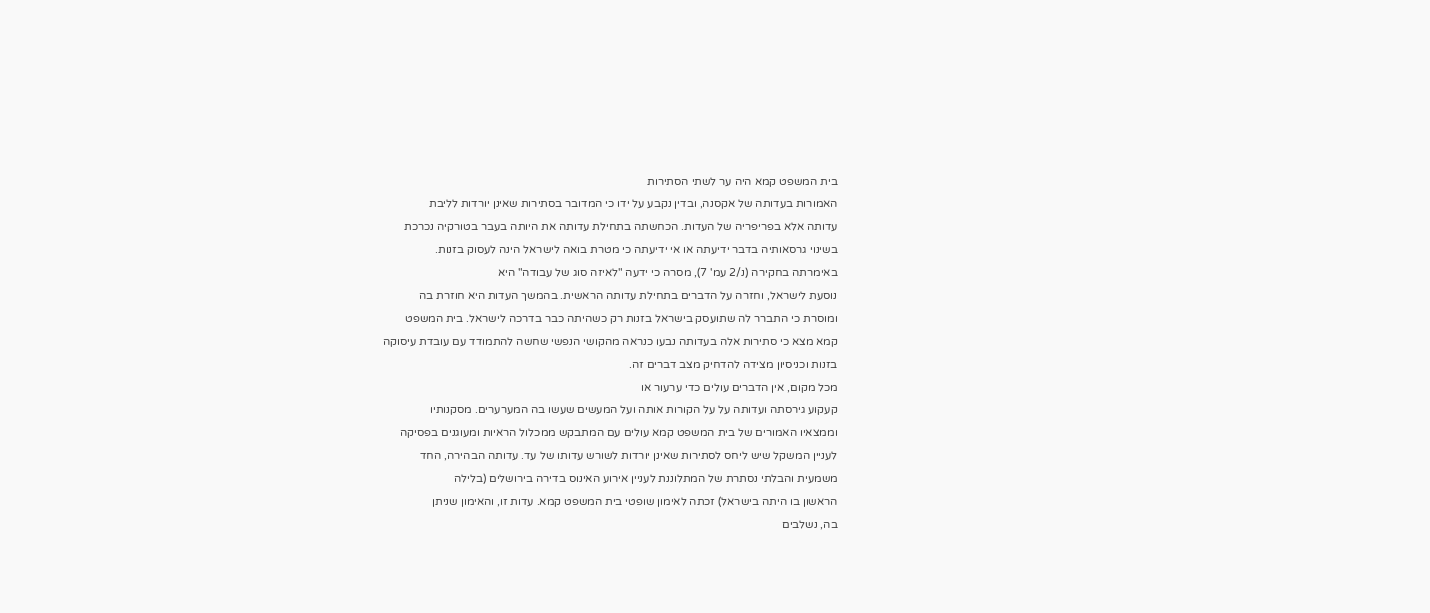בית המשפט קמא היה ער לשתי הסתירות
האמורות בעדותה של אקסנה, ובדין נקבע על ידו כי המדובר בסתירות שאינן יורדות לליבת
עדותה אלא בפריפריה של העדות. הכחשתה בתחילת עדותה את היותה בעבר בטורקיה נכרכת
בשינוי גרסאותיה בדבר ידיעתה או אי ידיעתה כי מטרת בואה לישראל הינה לעסוק בזנות.
באימרתה בחקירה (נ/2 עמ' 7), מסרה כי ידעה "לאיזה סוג של עבודה" היא
נוסעת לישראל, וחזרה על הדברים בתחילת עדותה הראשית. בהמשך העדות היא חוזרת בה
ומוסרת כי התברר לה שתועסק בישראל בזנות רק כשהיתה כבר בדרכה לישראל. בית המשפט
קמא מצא כי סתירות אלה בעדותה נבעו כנראה מהקושי הנפשי שחשה להתמודד עם עובדת עיסוקה
בזנות וכניסיון מצידה להדחיק מצב דברים זה.
מכל מקום, אין הדברים עולים כדי ערעור או
קעקוע גירסתה ועדותה על על הקורות אותה ועל המעשים שעשו בה המערערים. מסקנותיו
וממצאיו האמורים של בית המשפט קמא עולים עם המתבקש ממכלול הראיות ומעוגנים בפסיקה
לעניין המשקל שיש ליחס לסתירות שאינן יורדות לשורש עדותו של עד. עדותה הבהירה, החד
משמעית והבלתי נסתרת של המתלוננת לעניין אירוע האינוס בדירה בירושלים (בלילה
הראשון בו היתה בישראל) זכתה לאימון שופטי בית המשפט קמא. עדות זו, והאימון שניתן
בה, נשלבים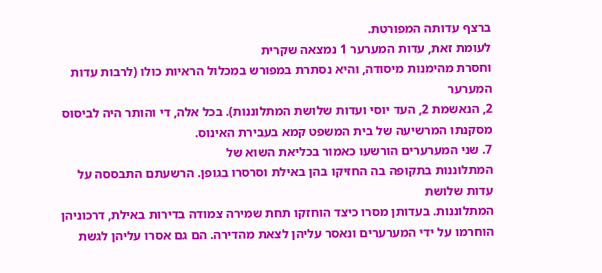ברצף עדותה המפורטת.
לעומת זאת, עדות המערער 1 נמצאה שקרית
וחסרת מהימנות מיסודה, והיא נסתרת במפורש במכלול הראיות כולו (לרבות עדות המערער
2, הנאשמת 2, העד יוסי ועדות שלושת המתלוננות). בכל אלה, די והותר היה לביסוס
מסקנתו המרשיעה של בית המשפט קמא בעבירת האינוס.
7. שני המערערים הורשעו כאמור בכליאת השוא של
המתלוננות בתקופה בה החזיקו בהן באילת וסרסרו בגופן. הרשעתם התבססה על עדות שלושת
המתלוננות. בעדותן מסרו כיצד הוחזקו תחת שמירה צמודה בדירות באילת, דרכוניהן
הוחרמו על ידי המערערים ונאסר עליהן לצאת מהדירה. הם גם אסרו עליהן לגשת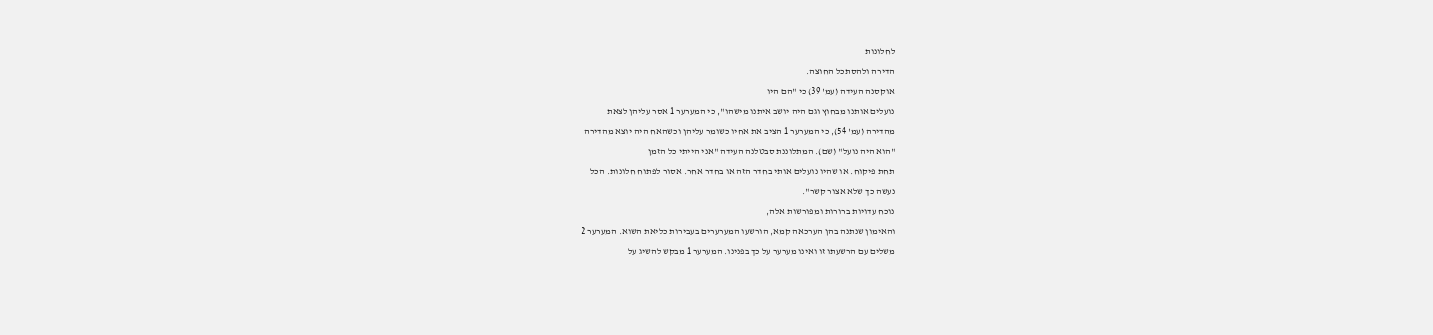לחלונות
הדירה ולהסתכל החוצה.
אוקסנה העידה (עמ' 39) כי "הם היו
נועלים אותנו מבחוץ וגם היה יושב איתנו מישהו", כי המערער 1 אסר עליהן לצאת
מהדירה (עמ' 54), כי המערער 1 הציב את אחיו כשומר עליהן וכשהאח היה יוצא מהדירה
"הוא היה נועל" (שם). המתלוננת סבטלנה העידה "אני הייתי כל הזמן
תחת פיקוח. או שהיו נועלים אותי בחדר הזה או בחדר אחר. אסור לפתוח חלונות. הכל
נעשה כך שלא אצור קשר".
נוכח עדויות ברורות ומפורשות אלה,
והאימון שנתנה בהן הערכאה קמא, הורשעו המערערים בעבירות כליאת השוא. המערער 2
משלים עם הרשעתו זו ואינו מערער על כך בפנינו. המערער 1 מבקש להשיג על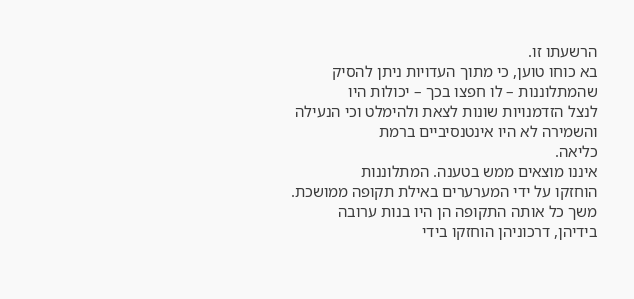הרשעתו זו.
בא כוחו טוען, כי מתוך העדויות ניתן להסיק שהמתלוננות – לו חפצו בכך – יכולות היו
לנצל הזדמנויות שונות לצאת ולהימלט וכי הנעילה והשמירה לא היו אינטנסיביים ברמת
כליאה.
איננו מוצאים ממש בטענה. המתלוננות
הוחזקו על ידי המערערים באילת תקופה ממושכת. משך כל אותה התקופה הן היו בנות ערובה
בידיהן, דרכוניהן הוחזקו בידי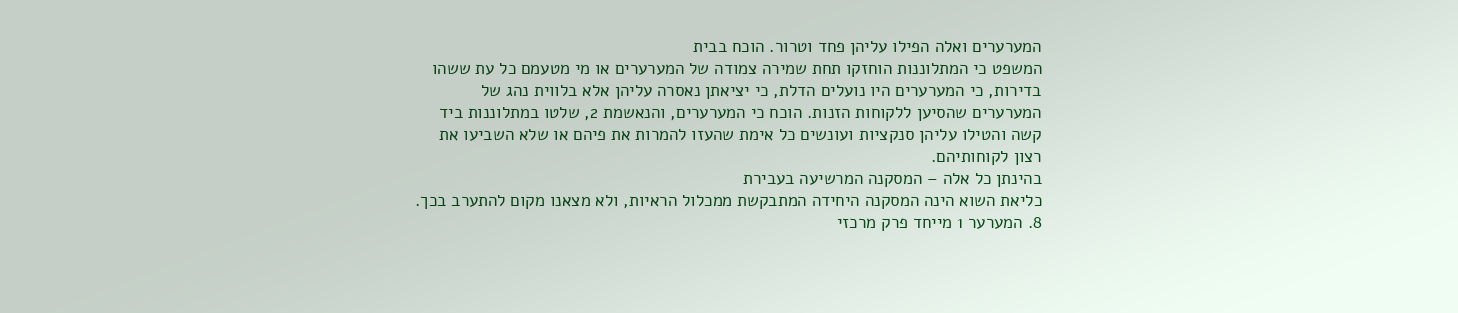המערערים ואלה הפילו עליהן פחד וטרור. הוכח בבית
המשפט כי המתלוננות הוחזקו תחת שמירה צמודה של המערערים או מי מטעמם כל עת ששהו
בדירות, כי המערערים היו נועלים הדלת, כי יציאתן נאסרה עליהן אלא בלווית נהג של
המערערים שהסיען ללקוחות הזנות. הוכח כי המערערים, והנאשמת 2, שלטו במתלוננות ביד
קשה והטילו עליהן סנקציות ועונשים כל אימת שהעזו להמרות את פיהם או שלא השביעו את
רצון לקוחותיהם.
בהינתן כל אלה – המסקנה המרשיעה בעבירת
כליאת השוא הינה המסקנה היחידה המתבקשת ממכלול הראיות, ולא מצאנו מקום להתערב בכך.
8. המערער 1 מייחד פרק מרכזי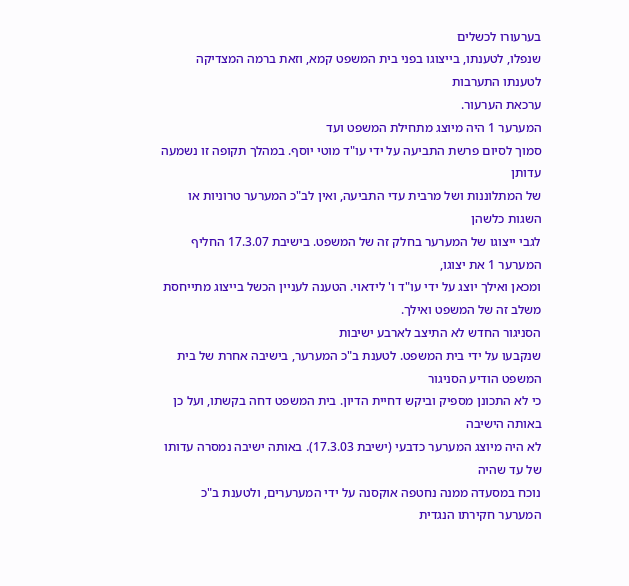בערעורו לכשלים
שנפלו, לטענתו, בייצוגו בפני בית המשפט קמא, וזאת ברמה המצדיקה לטענתו התערבות
ערכאת הערעור.
המערער 1 היה מיוצג מתחילת המשפט ועד
סמוך לסיום פרשת התביעה על ידי עו"ד מוטי יוסף. במהלך תקופה זו נשמעה עדותן
של המתלוננות ושל מרבית עדי התביעה, ואין לב"כ המערער טרוניות או השגות כלשהן
לגבי ייצוגו של המערער בחלק זה של המשפט. בישיבת 17.3.07 החליף המערער 1 את יצוגו,
ומכאן ואילך יוצג על ידי עו"ד ו' לידאוי. הטענה לעניין הכשל בייצוג מתייחסת
משלב זה של המשפט ואילך.
הסניגור החדש לא התיצב לארבע ישיבות
שנקבעו על ידי בית המשפט. לטענת ב"כ המערער, בישיבה אחרת של בית המשפט הודיע הסניגור
כי לא התכונן מספיק וביקש דחיית הדיון. בית המשפט דחה בקשתו, ועל כן באותה הישיבה
לא היה מיוצג המערער כדבעי (ישיבת 17.3.03). באותה ישיבה נמסרה עדותו של עד שהיה
נוכח במסעדה ממנה נחטפה אוקסנה על ידי המערערים, ולטענת ב"כ המערער חקירתו הנגדית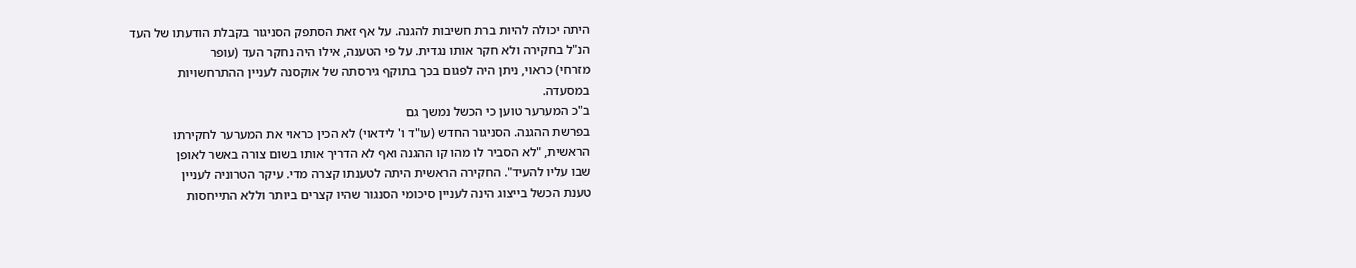היתה יכולה להיות ברת חשיבות להגנה. על אף זאת הסתפק הסניגור בקבלת הודעתו של העד
הנ"ל בחקירה ולא חקר אותו נגדית. על פי הטענה, אילו היה נחקר העד (עופר
מזרחי) כראוי, ניתן היה לפגום בכך בתוקף גירסתה של אוקסנה לעניין ההתרחשויות
במסעדה.
ב"כ המערער טוען כי הכשל נמשך גם
בפרשת ההגנה. הסניגור החדש (עו"ד ו' לידאוי) לא הכין כראוי את המערער לחקירתו
הראשית, "לא הסביר לו מהו קו ההגנה ואף לא הדריך אותו בשום צורה באשר לאופן
שבו עליו להעיד". החקירה הראשית היתה לטענתו קצרה מדי. עיקר הטרוניה לעניין
טענת הכשל בייצוג הינה לעניין סיכומי הסנגור שהיו קצרים ביותר וללא התייחסות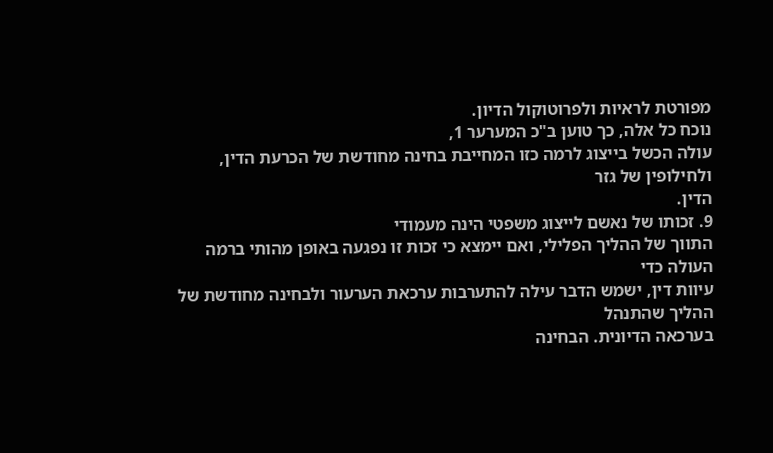מפורטת לראיות ולפרוטוקול הדיון.
נוכח כל אלה, כך טוען ב"כ המערער 1,
עולה הכשל בייצוג לרמה כזו המחייבת בחינה מחודשת של הכרעת הדין, ולחילופין של גזר
הדין.
9. זכותו של נאשם לייצוג משפטי הינה מעמודי
התווך של ההליך הפלילי, ואם יימצא כי זכות זו נפגעה באופן מהותי ברמה העולה כדי
עיוות דין, ישמש הדבר עילה להתערבות ערכאת הערעור ולבחינה מחודשת של ההליך שהתנהל
בערכאה הדיונית. הבחינה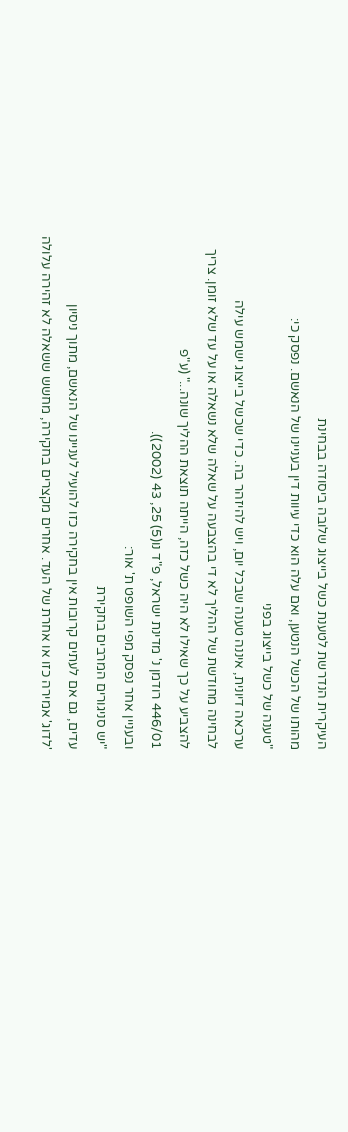העיקרית הנדרשת לטענת כשל בייצוג שלובה ביסודה בבחינת
מהותו של הכשל הנטען, ואם עלה הוא כדי עיוות דין בעניינו של הנאשם. נפסק כי:
"טענה של כשל בייצוג בפני
ערכאה דיונית, איננה טענה שבכל יום, ויש להיזהר בה. כדי שכשל בייצוג ישמש עילה
לבחינה מחודשת של ההליך לא די בהצבעה על שאלה שלא נשאלה או על עד שלא זומן. צריך
להצביע על כך שאילו לא היה כשל כזה, הייתה תוצאת ההליך שונה..." (ע"פ
446/01 רודמן נ' מדינת ישראל, פ"ד נו(5) 25, 43 (2002)).
ובעניין אחר נפסק מפי השופט ת' אור:
"יש סניגורים המרבים בחקירת
עדים, גם אם לעתים קרובות אין בחקירה כזו להועיל לעניינו של הנאשם, מתוך ניסיון
'לדוג' אמירה כזו או אחרת של העד. אחרים מקצרים בחקירה, מחשש ששאלה לא זהירה עלולה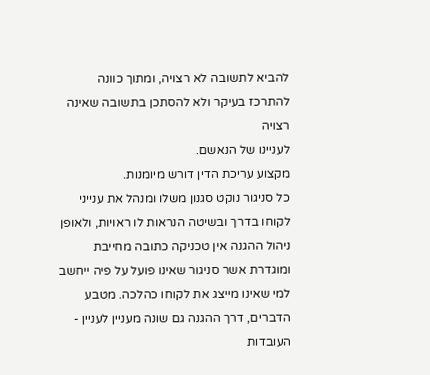להביא לתשובה לא רצויה, ומתוך כוונה להתרכז בעיקר ולא להסתכן בתשובה שאינה רצויה
לעניינו של הנאשם.
מקצוע עריכת הדין דורש מיומנות.
כל סניגור נוקט סגנון משלו ומנהל את ענייני לקוחו בדרך ובשיטה הנראות לו ראויות, ולאופן
ניהול ההגנה אין טכניקה כתובה מחייבת ומוגדרת אשר סניגור שאינו פועל על פיה ייחשב
למי שאינו מייצג את לקוחו כהלכה. מטבע הדברים, דרך ההגנה גם שונה מעניין לעניין - העובדות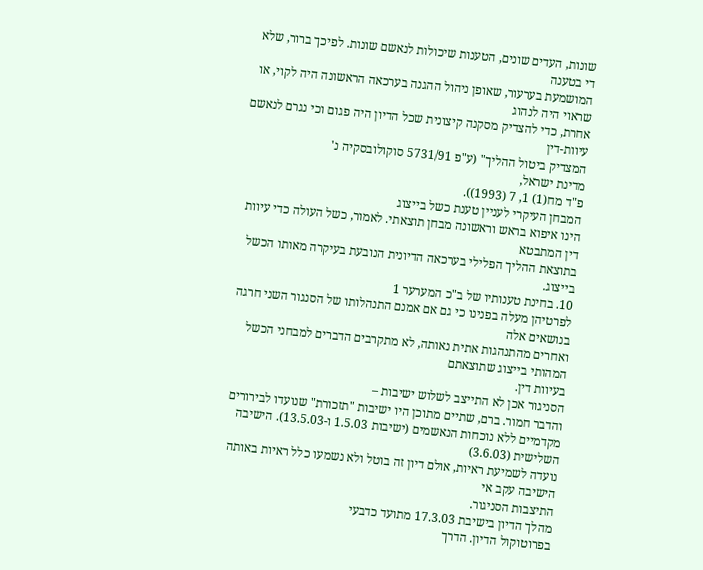שונות, העדים שונים, הטענות שיכולות לנאשם שונות. לפיכך ברור, שלא די בטענה
המושמעת בערעור, שאופן ניהול ההגנה בערכאה הראשונה היה לקוי, או שראוי היה לנהוג
אחרת, כדי להצדיק מסקנה קיצונית שכל הדיון היה פגום וכי נגרם לנאשם עיוות-דין
המצדיק ביטול ההליך" (ע"פ 5731/91 סוקולובסקיה נ'
מדינת ישראל,
פ"ד מח(1) 1, 7 (1993)).
המבחן העיקרי לעניין טענת כשל בייצוג
הינו איפוא בראש וראשונה מבחן תוצאתי. לאמור, כשל העולה כדי עיוות דין המתבטא
בתוצאת ההליך הפלילי בערכאה הדיונית הנובעת בעיקרה מאותו הכשל בייצוג.
10. בחינת טענותיו של ב"כ המערער 1
לפרטיהן מעלה בפנינו כי גם אם אמנם התנהלותו של הסנגור השני חרגה בנושאים אלה
ואחרים מהתנהגות אתית נאותה, לא מתקרבים הדברים למבחני הכשל המהותי בייצוג שתוצאתם
בעיוות דין.
הסניגור אכן לא התייצב לשלוש ישיבות –
והדבר חמור. ברם, שתיים מתוכן היו ישיבות "תזכורת" שנועדו לבירורים
מקדמיים ללא נוכחות הנאשמים (ישיבות 1.5.03 ו-13.5.03). הישיבה השלישית (3.6.03)
נועדה לשמיעת ראיות, אולם דיון זה בוטל ולא נשמעו כלל ראיות באותה הישיבה עקב אי
התיצבות הסניגור.
מהלך הדיון בישיבת 17.3.03 מתועד כדבעי
בפרוטוקול הדיון. הדרך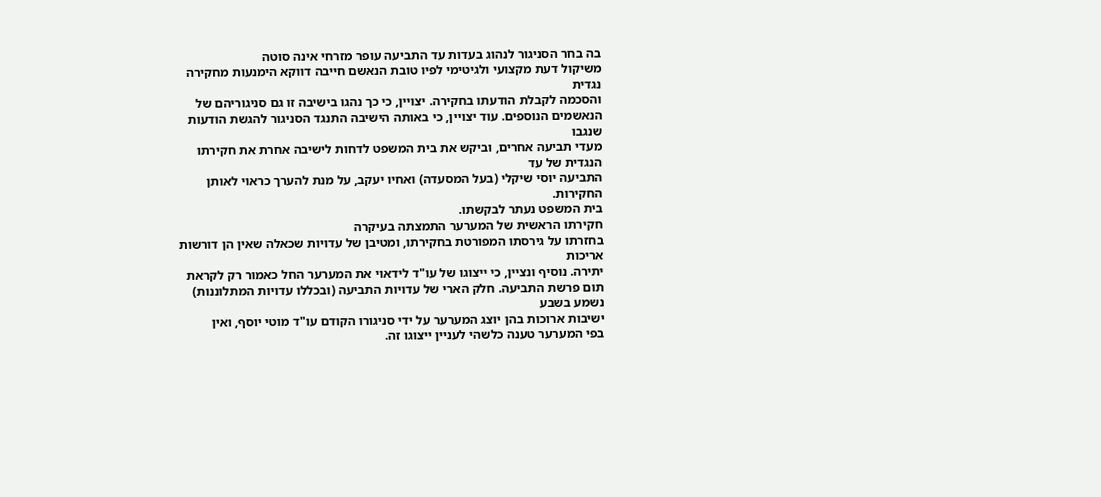בה בחר הסניגור לנהוג בעדות עד התביעה עופר מזרחי אינה סוטה
משיקול דעת מקצועי ולגיטימי לפיו טובת הנאשם חייבה דווקא הימנעות מחקירה נגדית
והסכמה לקבלת הודעתו בחקירה. יצויין, כי כך נהגו בישיבה זו גם סניגוריהם של
הנאשמים הנוספים. עוד יצויין, כי באותה הישיבה התנגד הסניגור להגשת הודעות שנגבו
מעדי תביעה אחרים, וביקש את בית המשפט לדחות לישיבה אחרת את חקירתו הנגדית של עד
התביעה יוסי שיקלי (בעל המסעדה) ואחיו יעקב, על מנת להערך כראוי לאותן החקירות.
בית המשפט נעתר לבקשתו.
חקירתו הראשית של המערער התמצתה בעיקרה
בחזרתו על גירסתו המפורטת בחקירתו, ומטיבן של עדויות שכאלה שאין הן דורשות אריכות
יתירה. נוסיף ונציין, כי ייצוגו של עו"ד לידאוי את המערער החל כאמור רק לקראת
תום פרשת התביעה. חלק הארי של עדויות התביעה (ובכללו עדויות המתלוננות) נשמע בשבע
ישיבות ארוכות בהן יוצג המערער על ידי סניגורו הקודם עו"ד מוטי יוסף, ואין
בפי המערער טענה כלשהי לעניין ייצוגו זה.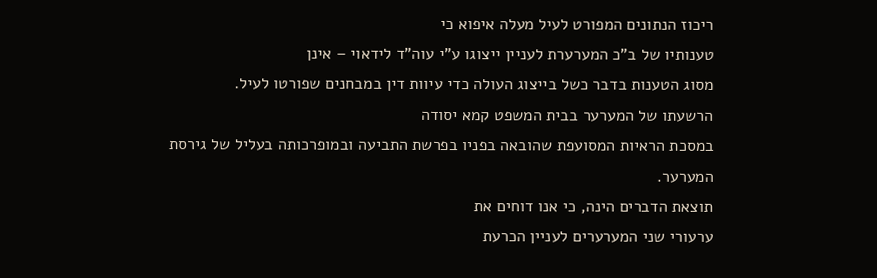ריכוז הנתונים המפורט לעיל מעלה איפוא כי
טענותיו של ב"כ המערערת לעניין ייצוגו ע"י עוה"ד לידאוי – אינן
מסוג הטענות בדבר כשל בייצוג העולה כדי עיוות דין במבחנים שפורטו לעיל.
הרשעתו של המערער בבית המשפט קמא יסודה
במסכת הראיות המסועפת שהובאה בפניו בפרשת התביעה ובמופרכותה בעליל של גירסת
המערער.
תוצאת הדברים הינה, כי אנו דוחים את
ערעורי שני המערערים לעניין הכרעת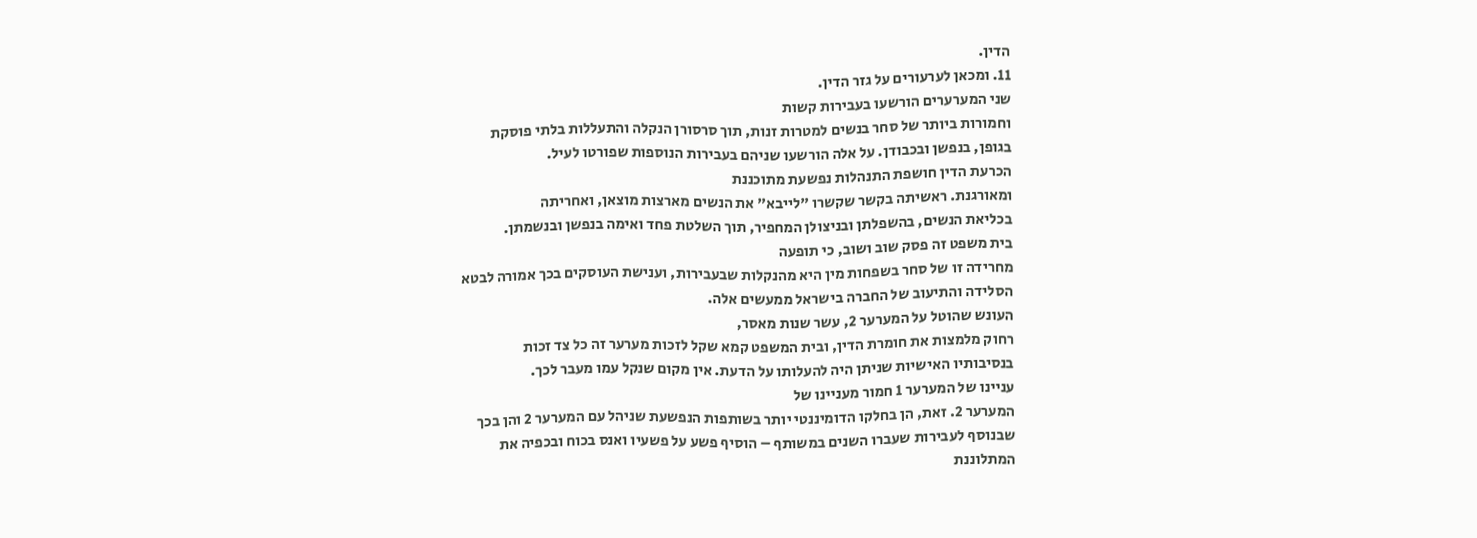הדין.
11. ומכאן לערעורים על גזר הדין.
שני המערערים הורשעו בעבירות קשות
וחמורות ביותר של סחר בנשים למטרות זנות, תוך סרסורן הנקלה והתעללות בלתי פוסקת
בגופן, בנפשן ובכבודן. על אלה הורשעו שניהם בעבירות הנוספות שפורטו לעיל.
הכרעת הדין חושפת התנהלות נפשעת מתוכננת
ומאורגנת. ראשיתה בקשר שקשרו "לייבא" את הנשים מארצות מוצאן, ואחריתה
בכליאת הנשים, בהשפלתן ובניצולן המחפיר, תוך השלטת פחד ואימה בנפשן ובנשמתן.
בית משפט זה פסק שוב ושוב, כי תופעה
מחרידה זו של סחר בשפחות מין היא מהנקלות שבעבירות, וענישת העוסקים בכך אמורה לבטא
הסלידה והתיעוב של החברה בישראל ממעשים אלה.
העונש שהוטל על המערער 2, עשר שנות מאסר,
רחוק מלמצות את חומרת הדין, ובית המשפט קמא שקל לזכות מערער זה כל צד זכות
בנסיבותיו האישיות שניתן היה להעלותו על הדעת. אין מקום שנקל עמו מעבר לכך.
עניינו של המערער 1 חמור מעניינו של
המערער 2. זאת, הן בחלקו הדומיננטי יותר בשותפות הנפשעת שניהל עם המערער 2 והן בכך
שבנוסף לעבירות שעברו השנים במשותף – הוסיף פשע על פשעיו ואנס בכוח ובכפיה את
המתלוננת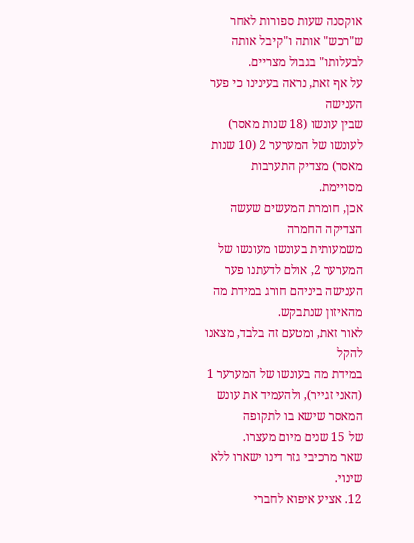אוקסנה שעות ספורות לאחר ש"רכש" אותה ו"קיבל אותה
לבעלותו" בגבול מצריים.
על אף זאת, נראה בעינינו כי פער הענישה
שבין עונשו (18 שנות מאסר) לעונשו של המערער 2 (10 שנות מאסר) מצדיק התערבות
מסויימת.
אכן, חומרת המעשים שעשה הצדיקה החמרה
משמעותית בעונשו מעונשו של המערער 2, אולם לדעתנו פער הענישה ביניהם חורג במידת מה
מהאיזון שנתבקש.
לאור זאת, ומטעם זה בלבד, מצאנו להקל
במידת מה בעונשו של המערער 1 (האני זגייר), ולהעמיד את עונש המאסר שישא בו לתקופה
של 15 שנים מיום מעצרו.
שאר מרכיבי גזר דינו ישארו ללא שינוי.
12. אציע איפוא לחברי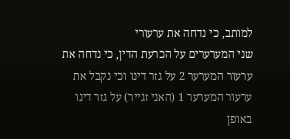למותב, כי נדחה את ערעורי
שני המערערים על הכרעת הדין, כי נדחה את ערעור המערער 2 על גזר דינו וכי נקבל את
ערעור המערער 1 (האני זגייר) על גזר דינו באופן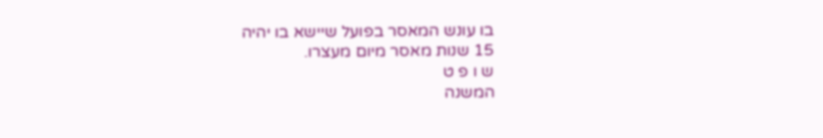בו עונש המאסר בפועל שיישא בו יהיה
15 שנות מאסר מיום מעצרו.
ש ו פ ט
המשנה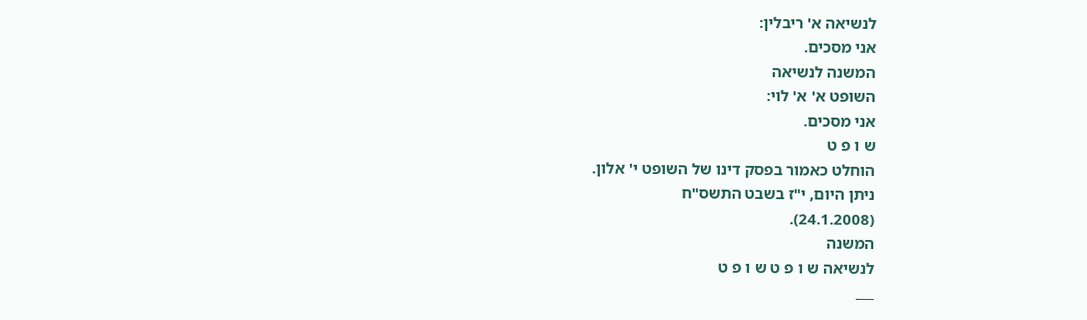לנשיאה א' ריבלין:
אני מסכים.
המשנה לנשיאה
השופט א' א' לוי:
אני מסכים.
ש ו פ ט
הוחלט כאמור בפסק דינו של השופט י' אלון.
ניתן היום, י"ז בשבט התשס"ח
(24.1.2008).
המשנה
לנשיאה ש ו פ ט ש ו פ ט
___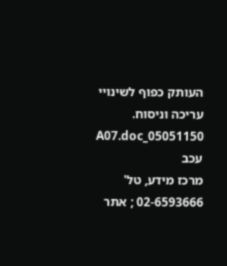העותק כפוף לשינויי עריכה וניסוח. 05051150_A07.doc עכב
מרכז מידע, טל' 02-6593666 ; אתר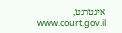אינטרנט, www.court.gov.il